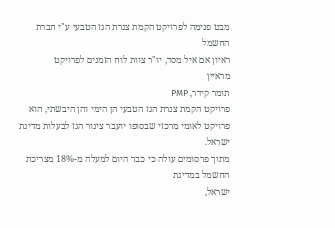מבט פנימה לפרויקט הקמת צנרת הגז הטבעי ע"י חברת החשמל
ראיון אם איל מסד, יו"ר צוות לוח הזמנים לפרויקט
מראיין
תומר קידר, PMP
פרויקט הקמת צנרת הגז הטבעי הן הימי והן היבשתי, הוא
פרויקט לאומי מרכזי שבסופו יועבר צינור הגז לבעלות מדינת ישראל.
מתוך פרסומים עולה כי כבר היום למעלה מ-18% מצריכת החשמל במדינת
ישראל,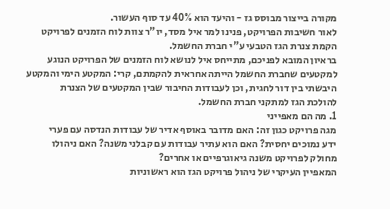מקורה בייצור מבוסס גז - והיעד הוא 40% עד סוף העשור.
לאור חשיבות הפרויקט, פנינו למר איל מסד, יו"ר צוות לוח הזמנים לפרויקט
הקמת צנרת הגז הטבעי ע"י חברת החשמל.
בראיון המובא לפניכם, מתייחס איל לנושא לוח הזמנים של הפרויקט הנוגע
למקטעים שחברת החשמל הייתה אחראית להקמתם, קרי: המקטע הימי והמקטע
היבשתי בין דור לחגית, וכן לעבודות החיבור שבין המקטעים של הצנרת
להולכת הגז למתקני חברת החשמל.
1. מה הם מאפייני
מגה פרויקט כגון זה: האם מדובר באוסף אדיר של עבודות הנדסה עם פערי
ידע נמוכים יחסית? האם הוא עתיר עבודות עם קבלני משנה? האם ניהולו
מחולק לפרויקט משנה גיאוגרפיים או אחרים?
המאפיין העיקרי של ניהול פרויקט הגז הוא ראשוניות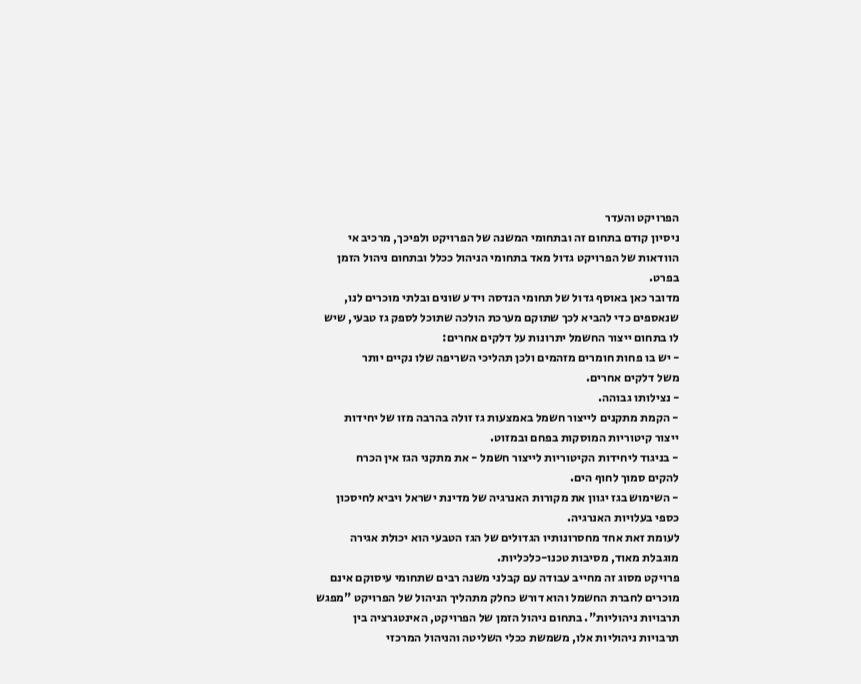הפרויקט והעדר
ניסיון קודם בתחום זה ובתחומי המשנה של הפרויקט ולפיכך, מרכיב אי
הוודאות של הפרויקט גדול מאד בתחומי הניהול ככלל ובתחום ניהול הזמן
בפרט.
מדובר כאן באוסף גדול של תחומי הנדסה וידע שונים ובלתי מוכרים לנו,
שנאספים כדי להביא לכך שתוקם מערכת הולכה שתוכל לספק גז טבעי, שיש
לו בתחום ייצור החשמל יתרונות על דלקים אחרים:
- יש בו פחות חומרים מזהמים ולכן תהליכי השריפה שלו נקיים יותר
משל דלקים אחרים.
- נצילותו גבוהה.
- הקמת מתקנים לייצור חשמל באמצעות גז זולה בהרבה מזו של יחידות
ייצור קיטוריות המוסקות בפחם ובמזוט.
- בניגוד ליחידות הקיטוריות לייצור חשמל - את מתקני הגז אין הכרח
להקים סמוך לחוף הים.
- השימוש בגז יגוון את מקורות האנרגיה של מדינת ישראל ויביא לחיסכון
כספי בעלויות האנרגיה.
לעומת זאת אחד מחסרונותיו הגדולים של הגז הטבעי הוא יכולת אגירה
מוגבלת מאוד, מסיבות טכנו-כלכליות.
פרויקט מסוג זה מחייב עבודה עם קבלני משנה רבים שתחומי עיסוקם אינם
מוכרים לחברת החשמל והוא דורש כחלק מתהליך הניהול של הפרויקט "מפגש
תרבויות ניהוליות". בתחום ניהול הזמן של הפרויקט, האינטגרציה בין
תרבויות ניהוליות אלו, משמשת ככלי השליטה והניהול המרכזי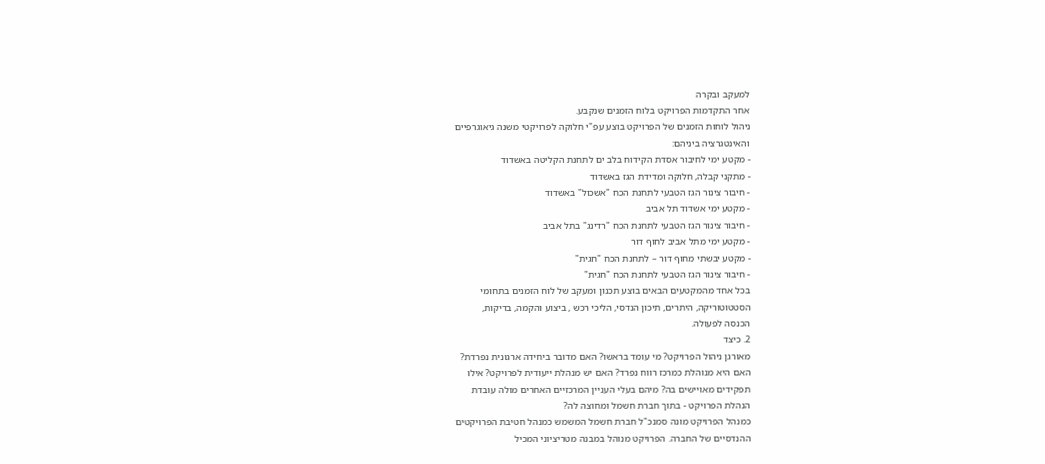למעקב ובקרה
אחר התקדמות הפרויקט בלוח הזמנים שנקבע.
ניהול לוחות הזמנים של הפרויקט בוצע עפ"י חלוקה לפרויקטי משנה גיאוגרפיים
והאינטגרציה ביניהם:
- מקטע ימי לחיבור אסדת הקידוח בלב ים לתחנת הקליטה באשדוד
- מתקני קבלה, חלוקה ומדידת הגז באשדוד
- חיבור צינור הגז הטבעי לתחנת הכח "אשכול" באשדוד
- מקטע ימי אשדוד תל אביב
- חיבור צינור הגז הטבעי לתחנת הכח "רדינג" בתל אביב
- מקטע ימי מתל אביב לחוף דור
- מקטע יבשתי מחוף דור – לתחנת הכח "חגית"
- חיבור צינור הגז הטבעי לתחנת הכח "חגית"
בכל אחד מהמקטעים הבאים בוצע תכנון ומעקב של לוח הזמנים בתחומי
הסטטוטוריקה, היתרים, תיכון הנדסי, הליכי רכש , ביצוע והקמה, בדיקות,
הכנסה לפעולה.
2. כיצד
מאורגן ניהול הפרויקט? מי עומד בראשו? האם מדובר ביחידה ארגונית נפרדת?
האם היא מנוהלת כמרכז רווח נפרד? האם יש מנהלת ייעודית לפרויקט? אילו
תפקידים מאויישים בה? מיהם בעלי העניין המרכזיים האחרים מולה עובדת
הנהלת הפרויקט - בתוך חברת חשמל ומחוצה לה?
כמנהל הפרויקט מונה סמנכ"ל חברת חשמל המשמש כמנהל חטיבת הפרויקטים
ההנדסיים של החברה. הפרויקט מנוהל במבנה מטריציוני המכיל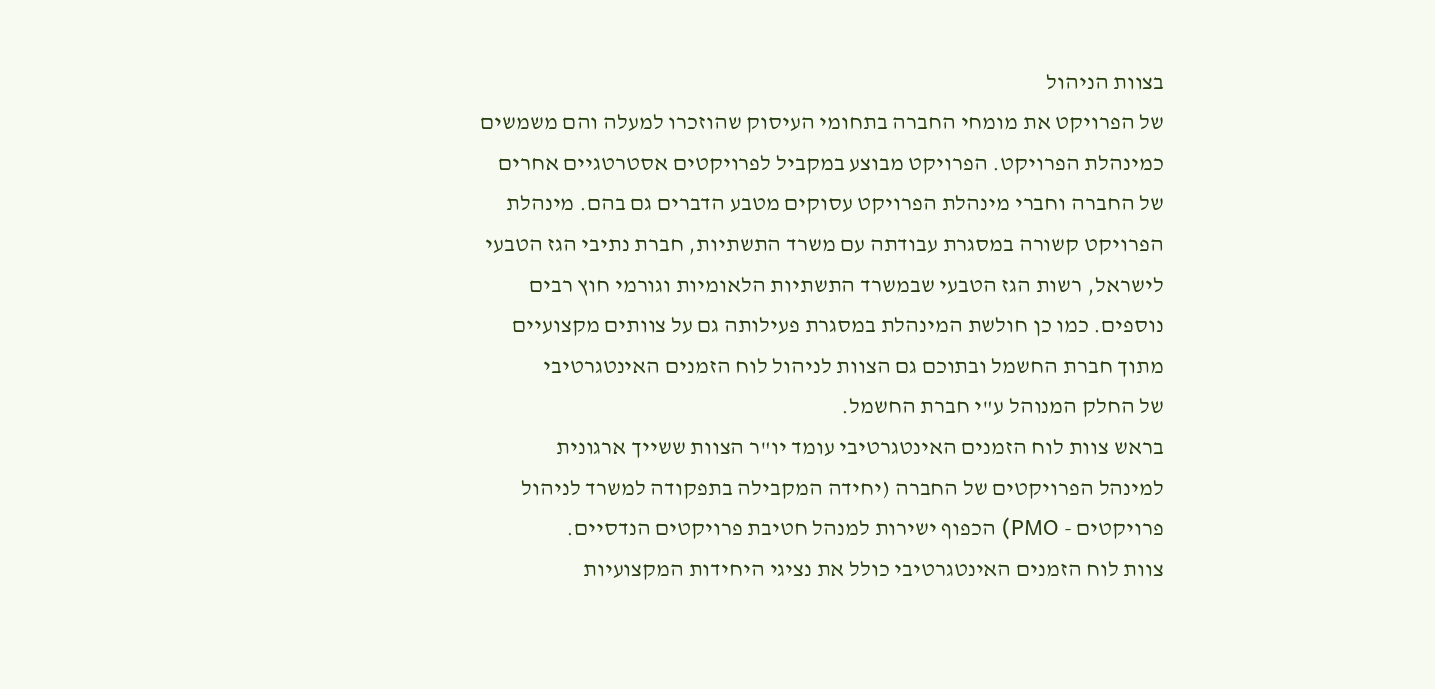בצוות הניהול
של הפרויקט את מומחי החברה בתחומי העיסוק שהוזכרו למעלה והם משמשים
כמינהלת הפרויקט. הפרויקט מבוצע במקביל לפרויקטים אסטרטגיים אחרים
של החברה וחברי מינהלת הפרויקט עסוקים מטבע הדברים גם בהם. מינהלת
הפרויקט קשורה במסגרת עבודתה עם משרד התשתיות, חברת נתיבי הגז הטבעי
לישראל, רשות הגז הטבעי שבמשרד התשתיות הלאומיות וגורמי חוץ רבים
נוספים. כמו כן חולשת המינהלת במסגרת פעילותה גם על צוותים מקצועיים
מתוך חברת החשמל ובתוכם גם הצוות לניהול לוח הזמנים האינטגרטיבי
של החלק המנוהל ע"י חברת החשמל.
בראש צוות לוח הזמנים האינטגרטיבי עומד יו"ר הצוות ששייך ארגונית
למינהל הפרויקטים של החברה (יחידה המקבילה בתפקודה למשרד לניהול
פרויקטים - PMO) הכפוף ישירות למנהל חטיבת פרויקטים הנדסיים.
צוות לוח הזמנים האינטגרטיבי כולל את נציגי היחידות המקצועיות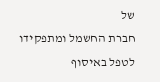של
חברת החשמל ומתפקידו לטפל באיסוף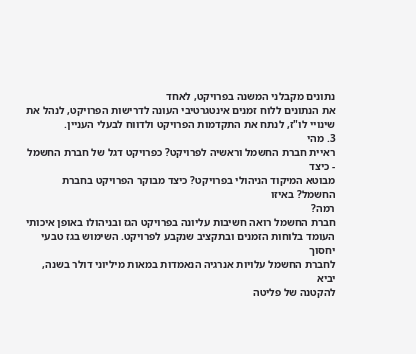נתונים מקבלני המשנה בפרויקט, לאחד
את הנתונים ללוח זמנים אינטגרטיבי העונה לדרישות הפרויקט, לנהל את
שינויי לו"ז, לנתח את התקדמות הפרויקט ולדווח לבעלי העניין.
3. מהי
ראיית חברת החשמל וראשיה לפרויקט? כפרויקט דגל של חברת החשמל - כיצד
מבוטא המיקוד הניהולי בפרויקט? כיצד מבוקר הפרויקט בחברת החשמל? באיזו
רמה?
חברת החשמל רואה חשיבות עליונה בפרויקט הגז ובניהולו באופן איכותי
העומד בלוחות הזמנים ובתקציב שנקבע לפרויקט. השימוש בגז טבעי יחסוך
לחברת החשמל עלויות אנרגיה הנאמדות במאות מיליוני דולר בשנה, יביא
להקטנה של פליטה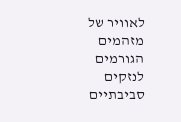לאוויר של מזהמים הגורמים לנזקים סביבתיים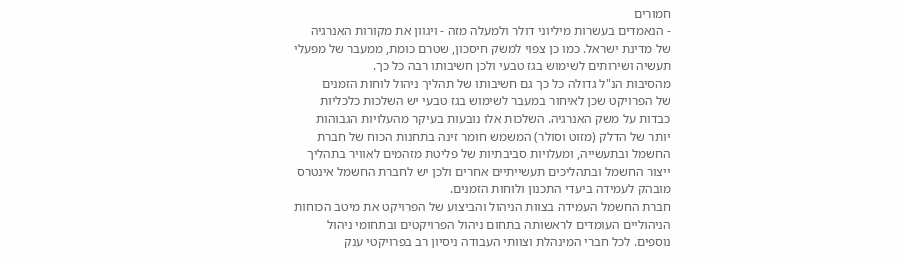חמורים
- הנאמדים בעשרות מיליוני דולר ולמעלה מזה - ויגוון את מקורות האנרגיה
של מדינת ישראל. כמו כן צפוי למשק חיסכון, שטרם כומת, ממעבר של מפעלי
תעשיה ושירותים לשימוש בגז טבעי ולכן חשיבותו רבה כל כך.
מהסיבות הנ"ל גדולה כל כך גם חשיבותו של תהליך ניהול לוחות הזמנים
של הפרויקט שכן לאיחור במעבר לשימוש בגז טבעי יש השלכות כלכליות
כבדות על משק האנרגיה. השלכות אלו נובעות בעיקר מהעלויות הגבוהות
יותר של הדלק (מזוט וסולר) המשמש חומר זינה בתחנות הכוח של חברת
החשמל ובתעשייה, ומעלויות סביבתיות של פליטת מזהמים לאוויר בתהליך
ייצור החשמל ובתהליכים תעשייתיים אחרים ולכן יש לחברת החשמל אינטרס
מובהק לעמידה ביעדי התכנון ולוחות הזמנים.
חברת החשמל העמידה בצוות הניהול והביצוע של הפרויקט את מיטב הכוחות
הניהוליים העומדים לראשותה בתחום ניהול הפרויקטים ובתחומי ניהול
נוספים. לכל חברי המינהלת וצוותי העבודה ניסיון רב בפרויקטי ענק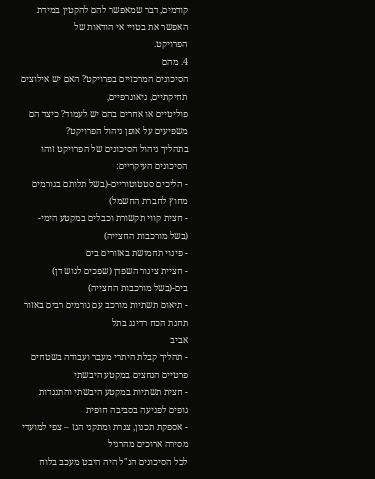קודמים, דבר שמאפשר להם להקטין במידת האפשר את בטויי אי הודאות של
הפרויקט.
4. מהם
הסיכונים המרכזיים בפרויקט? האם יש אילוצים תחיקתיים, גיאוגרפיים,
פוליטיים או אחרים בהם יש לעמוד? כיצד הם משפיעים על אופן ניהול הפרויקט?
בתהליך ניהול הסיכונים של הפרויקט זוהו הסיכונים העיקריים:
- הליכים סטטוטוריים-(בשל תלותם בגורמים מחוץ לחברת החשמל)
- חצית קווי תקשורת וכבלים במקטע הימי- (בשל מורכבות החצייה)
- פינוי תחמושת באזורים בים
- חציית צינור השפדן (שפכים לגוש דן) בים-(בשל מורכבות החצייה)
- תיאום תשתיות מורכב עם גורמים רבים באזור תחנת הכח רדינג בתל
אביב
- תהליך קבלת היתרי מעבר ועבודה בשטחים פרטיים הנחצים במקטע היבשתי
- חצית תשתיות במקטע היבשתי והתנגדות גופים לפגיעה בסביבה חופית
- אספקת תכנון, צנרת ומתקני הגז – צפי למועדי מסירה ארוכים מהרגיל
לכל הסיכונים הנ"ל היה היבט מעכב בלוח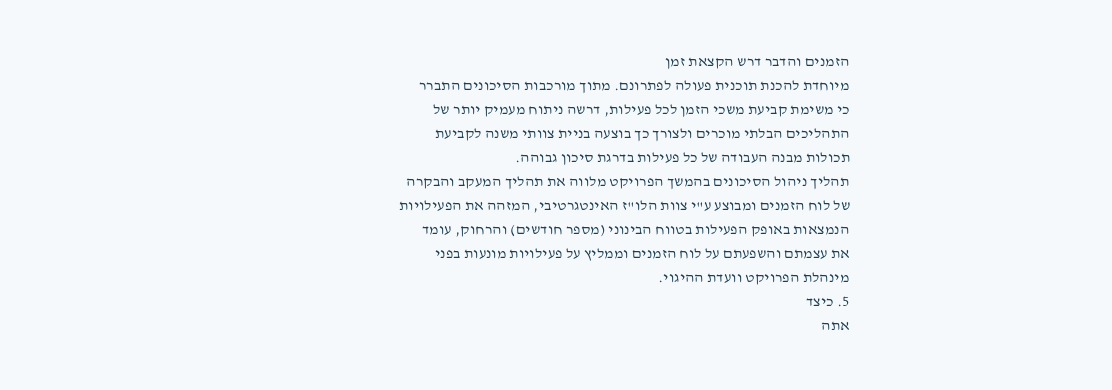הזמנים והדבר דרש הקצאת זמן
מיוחדת להכנת תוכנית פעולה לפתרונם. מתוך מורכבות הסיכונים התברר
כי משימת קביעת משכי הזמן לכל פעילות, דרשה ניתוח מעמיק יותר של
התהליכים הבלתי מוכרים ולצורך כך בוצעה בניית צוותי משנה לקביעת
תכולות מבנה העבודה של כל פעילות בדרגת סיכון גבוהה.
תהליך ניהול הסיכונים בהמשך הפרויקט מלווה את תהליך המעקב והבקרה
של לוח הזמנים ומבוצע ע"י צוות הלו"ז האינטגרטיבי, המזהה את הפעילויות
הנמצאות באופק הפעילות בטווח הבינוני (מספר חודשים) והרחוק, עומד
את עצמתם והשפעתם על לוח הזמנים וממליץ על פעילויות מונעות בפני
מינהלת הפרויקט וועדת ההיגוי.
5. כיצד
אתה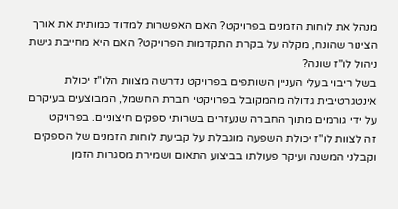מנהל את לוחות הזמנים בפרויקט? האם האפשרות למדוד כמותית את אורך
הצינור שהונח, מקלה על בקרת התקדמות הפרויקט? האם היא מחייבת גישת
ניהול לו"ז שונה?
בשל ריבוי בעלי העניין השותפים בפרויקט נדרשה מצוות הלו"ז יכולת
אינטגרטיבית גדולה מהמקובל בפרויקטי חברת החשמל, המבוצעים בעיקרם
על ידי גורמים מתוך החברה שנעזרים בשרותי ספקים חיצוניים. בפרויקט
זה לצוות לו"ז יכולת השפעה מוגבלת על קביעת לוחות הזמנים של הספקים
וקבלני המשנה ועיקר פעולתו בביצוע התאום ושמירת מסגרות הזמן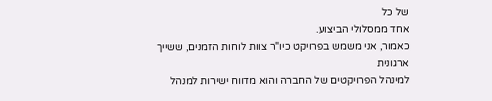של כל
אחד ממסלולי הביצוע.
כאמור, אני משמש בפרויקט כיו"ר צוות לוחות הזמנים, ששייך ארגונית
למינהל הפרויקטים של החברה והוא מדווח ישירות למנהל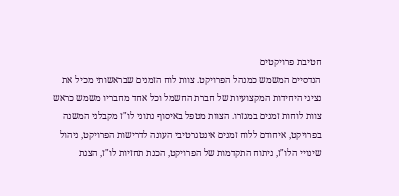חטיבת פרויקטים
הנדסיים המשמש כמנהל הפרויקט. צוות לוח הזמנים שבראשותי מכיל את
נציגי היחידות המקצועיות של חברת החשמל וכל אחד מחבריו משמש כראש
צוות לוחות זמנים במגזרו. הצוות מטפל באיסוף נתוני לו"ז מקבלני המשנה
בפרויקט, איחודם ללוח זמנים אינטגרטיבי העונה לדרישות הפרויקט, ניהול
שינויי הלו"ז, ניתוח התקדמות של הפרויקט, הכנת תחזיות לו"ז, הצגת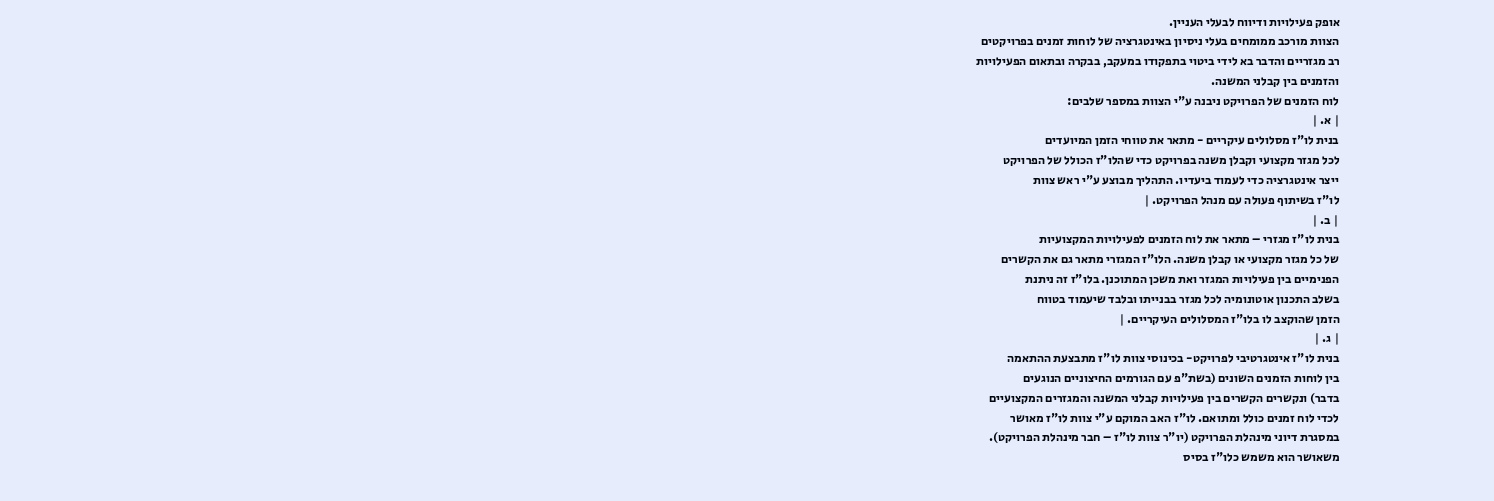אופק פעילויות ודיווח לבעלי העניין.
הצוות מורכב ממומחים בעלי ניסיון באינטגרציה של לוחות זמנים בפרויקטים
רב מגזריים והדבר בא לידי ביטוי בתפקודו במעקב, בבקרה ובתאום הפעילויות
והזמנים בין קבלני המשנה.
לוח הזמנים של הפרויקט ניבנה ע"י הצוות במספר שלבים:
| א. |
בנית לו"ז מסלולים עיקריים - מתאר את טווחי הזמן המיועדים
לכל מגזר מקצועי וקבלן משנה בפרויקט כדי שהלו"ז הכולל של הפרויקט
ייצר אינטגרציה כדי לעמוד ביעדיו. התהליך מבוצע ע"י ראש צוות
לו"ז בשיתוף פעולה עם מנהל הפרויקט. |
| ב. |
בנית לו"ז מגזרי – מתאר את לוח הזמנים לפעילויות המקצועיות
של כל מגזר מקצועי או קבלן משנה. הלו"ז המגזרי מתאר גם את הקשרים
הפנימיים בין פעילויות המגזר ואת משכן המתוכנן. בלו"ז זה ניתנת
בשלב התכנון אוטונומיה לכל מגזר בבנייתו ובלבד שיעמוד בטווח
הזמן שהוקצב לו בלו"ז המסלולים העיקריים. |
| ג. |
בנית לו"ז אינטגרטיבי לפרויקט- בכינוסי צוות לו"ז מתבצעת ההתאמה
בין לוחות הזמנים השונים (בשת"פ עם הגורמים החיצוניים הנוגעים
בדבר) ונקשרים הקשרים בין פעילויות קבלני המשנה והמגזרים המקצועיים
לכדי לוח זמנים כולל ומתואם. לו"ז האב המוקם ע"י צוות לו"ז מאושר
במסגרת דיוני מינהלת הפרויקט (יו"ר צוות לו"ז – חבר מינהלת הפרויקט).
משאושר הוא משמש כלו"ז בסיס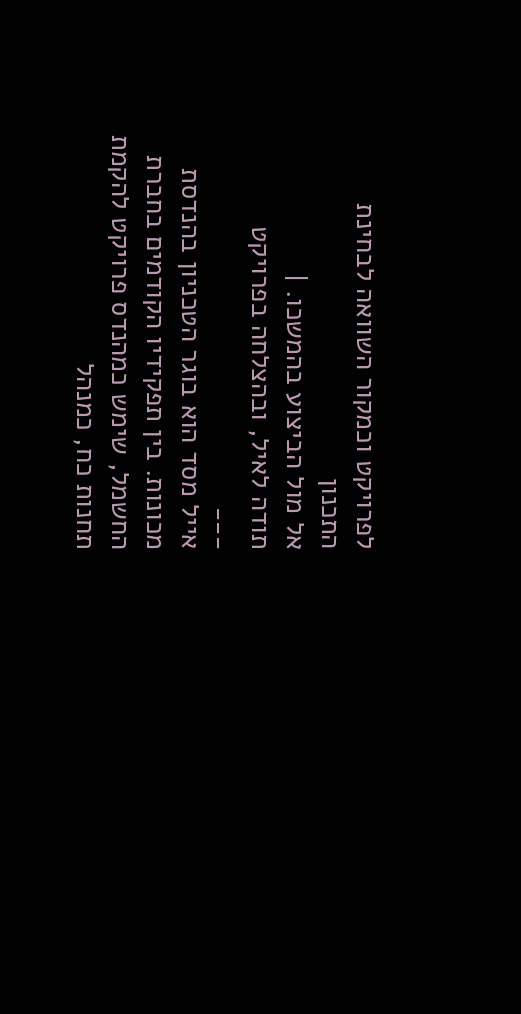לפרויקט וכמקור השוואה לבחינת התכנון
אל מול הביצוע בהמשכו. |
תודה לאיל, ובהצלחה בפרויקט
___
אייל מסד הוא בוגר הטכניון בהנדסת מכונות. בין תפקידיו הקודמים בחברת
החשמל, שימש כמהנדס פרויקט להקמת תחנות כח, כמנהל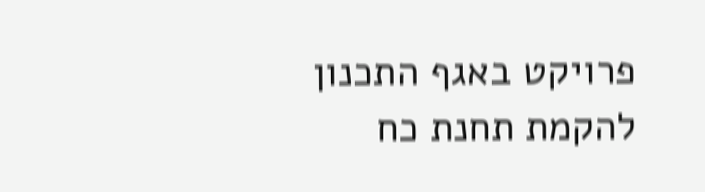פרויקט באגף התכנון
להקמת תחנת כח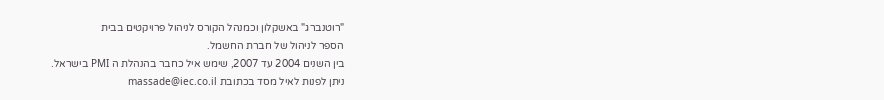"רוטנברג" באשקלון וכמנהל הקורס לניהול פרויקטים בבית
הספר לניהול של חברת החשמל.
בין השנים 2004 עד 2007, שימש איל כחבר בהנהלת ה PMI בישראל.
ניתן לפנות לאיל מסד בכתובת massade@iec.co.il